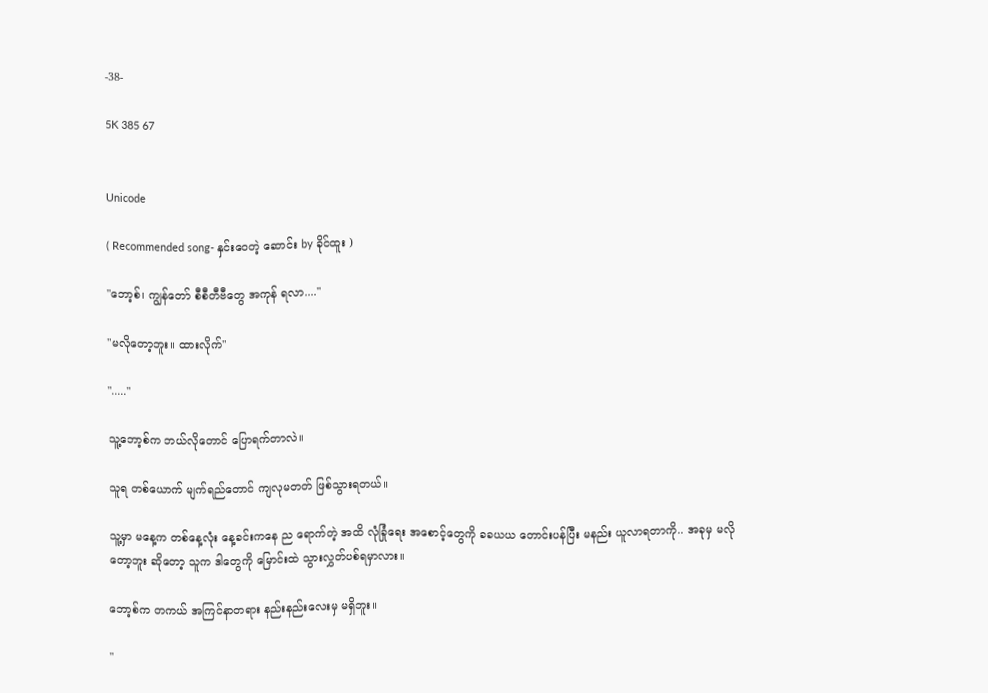-38-

5K 385 67


Unicode

( Recommended song- နှင်းဝေတဲ့ ဆောင်း by ခိုင်ထူး )

"ဘော့စ်၊ ကျွန်တော် စီစီတီဗီတွေ အကုန် ရလာ...."

"မလိုတော့ဘူး။ ထားလိုက်"

"....."

သူ့ဘော့စ်က ဘယ်လိုတောင် ပြောရက်တာလဲ။

သူရ တစ်ယောက် မျက်ရည်တောင် ကျလုမတတ် ဖြစ်သွားရတယ်။

သူ့မှာ မနေ့က တစ်နေ့လုံး နေ့ခင်းကနေ ည ရောက်တဲ့ အထိ လုံခြုံရေး အစောင့်တွေကို ခခယယ တောင်းပန်ပြီး မနည်း ယူလာရတာကို.. အခုမှ မလိုတော့ဘူး ဆိုတော့ သူက ဒါတွေကို မြောင်းထဲ သွားလွှတ်ပစ်ရမှာလား။

ဘော့စ်က တကယ် အကြင်နာတရား နည်းနည်းလေးမှ မရှိဘူး။

"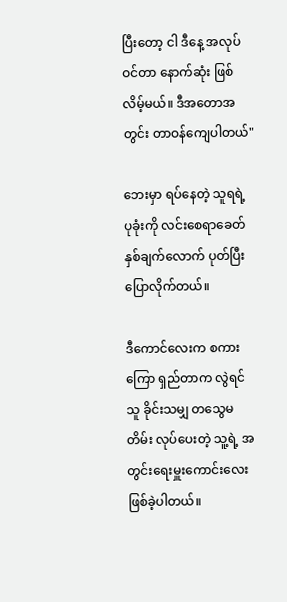ပြီးတော့ ငါ ဒီနေ့ အလုပ် ဝင်တာ နောက်ဆုံး ဖြစ်လိမ့်မယ်။ ဒီအတောအတွင်း တာဝန်ကျေပါတယ်"

ဘေးမှာ ရပ်နေတဲ့ သူရရဲ့ ပုခုံးကို လင်းစေရာခေတ် နှစ်ချက်လောက် ပုတ်ပြီး ပြောလိုက်တယ်။

ဒီကောင်လေးက စကားကြော ရှည်တာက လွဲရင် သူ ခိုင်းသမျှ တသွေမတိမ်း လုပ်ပေးတဲ့ သူ့ရဲ့ အတွင်းရေးမှူးကောင်းလေး ဖြစ်ခဲ့ပါတယ်။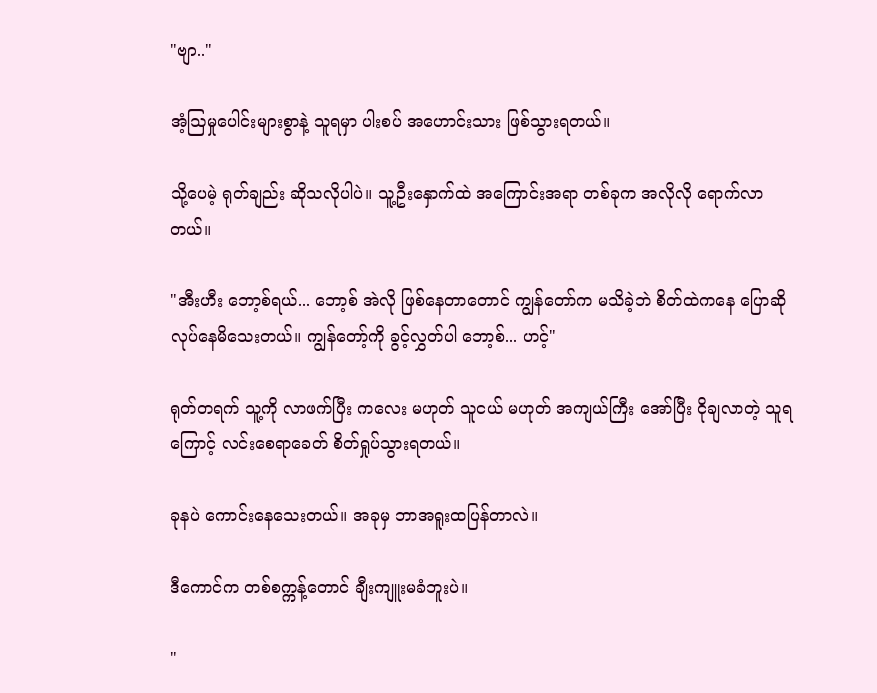"ဗျာ.."

အံ့ဩမှုပေါင်းများစွာနဲ့ သူရမှာ ပါးစပ် အဟောင်းသား ဖြစ်သွားရတယ်။

သို့ပေမဲ့ ရုတ်ချည်း ဆိုသလိုပါပဲ။ သူ့ဦးနှောက်ထဲ အကြောင်းအရာ တစ်ခုက အလိုလို ရောက်လာတယ်။

"အီးဟီး ဘော့စ်ရယ်... ဘော့စ် အဲလို ဖြစ်နေတာတောင် ကျွန်တော်က မသိခဲ့ဘဲ စိတ်ထဲကနေ ပြောဆို လုပ်နေမိသေးတယ်။ ကျွန်တော့်ကို ခွင့်လွှတ်ပါ ဘော့စ်... ဟင့်"

ရုတ်တရက် သူ့ကို လာဖက်ပြီး ကလေး မဟုတ် သူငယ် မဟုတ် အကျယ်ကြီး အော်ပြီး ငိုချလာတဲ့ သူရကြောင့် လင်းစေရာခေတ် စိတ်ရှုပ်သွားရတယ်။

ခုနပဲ ကောင်းနေသေးတယ်။ အခုမှ ဘာအရူးထပြန်တာလဲ။

ဒီကောင်က တစ်စက္ကန့်တောင် ချီးကျူးမခံဘူးပဲ။

"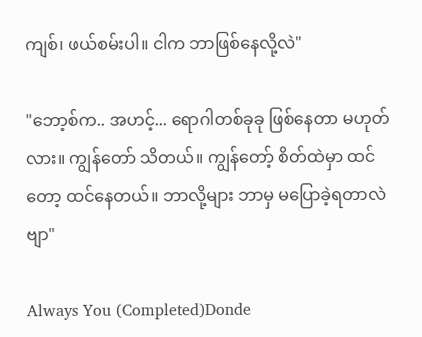ကျစ်၊ ဖယ်စမ်းပါ။ ငါက ဘာဖြစ်နေလို့လဲ"

"ဘော့စ်က.. အဟင့်... ရောဂါတစ်ခုခု ဖြစ်နေတာ မဟုတ်လား။ ကျွန်တော် သိတယ်။ ကျွန်တော့် စိတ်ထဲမှာ ထင်တော့ ထင်နေတယ်။ ဘာလို့များ ဘာမှ မပြောခဲ့ရတာလဲဗျာ"

Always You (Completed)Donde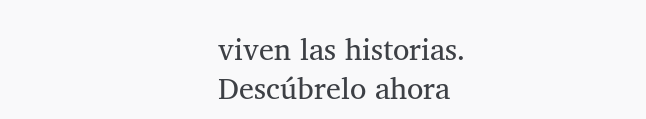viven las historias. Descúbrelo ahora